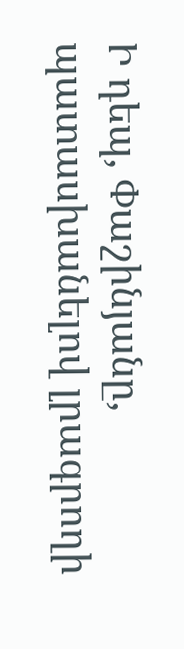Ի դեպ, Փաշինյանը, պատասխանելով լրագրողի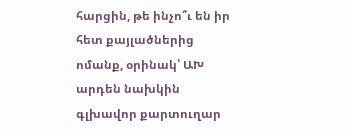հարցին, թե ինչո՞ւ են իր հետ քայլածներից ոմանք, օրինակ՝ ԱԽ արդեն նախկին գլխավոր քարտուղար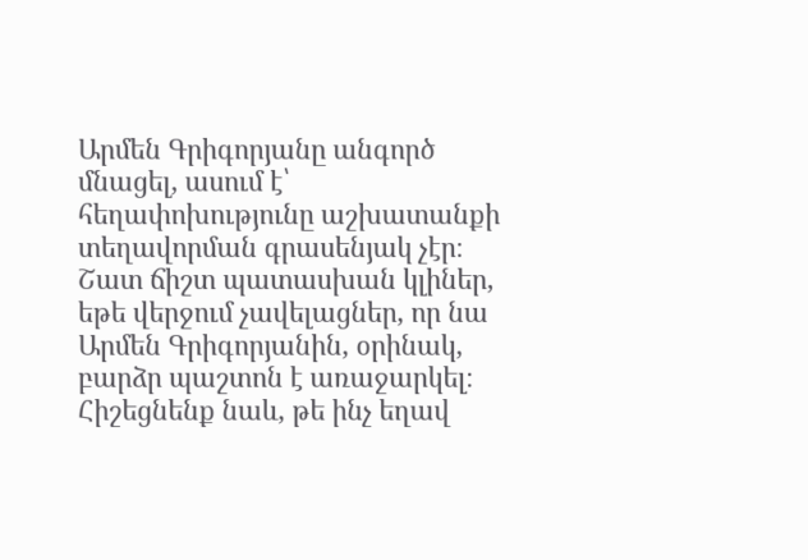Արմեն Գրիգորյանը անգործ մնացել, ասում է՝ հեղափոխությունը աշխատանքի տեղավորման գրասենյակ չէր։
Շատ ճիշտ պատասխան կլիներ, եթե վերջում չավելացներ, որ նա Արմեն Գրիգորյանին, օրինակ, բարձր պաշտոն է առաջարկել։
Հիշեցնենք նաև, թե ինչ եղավ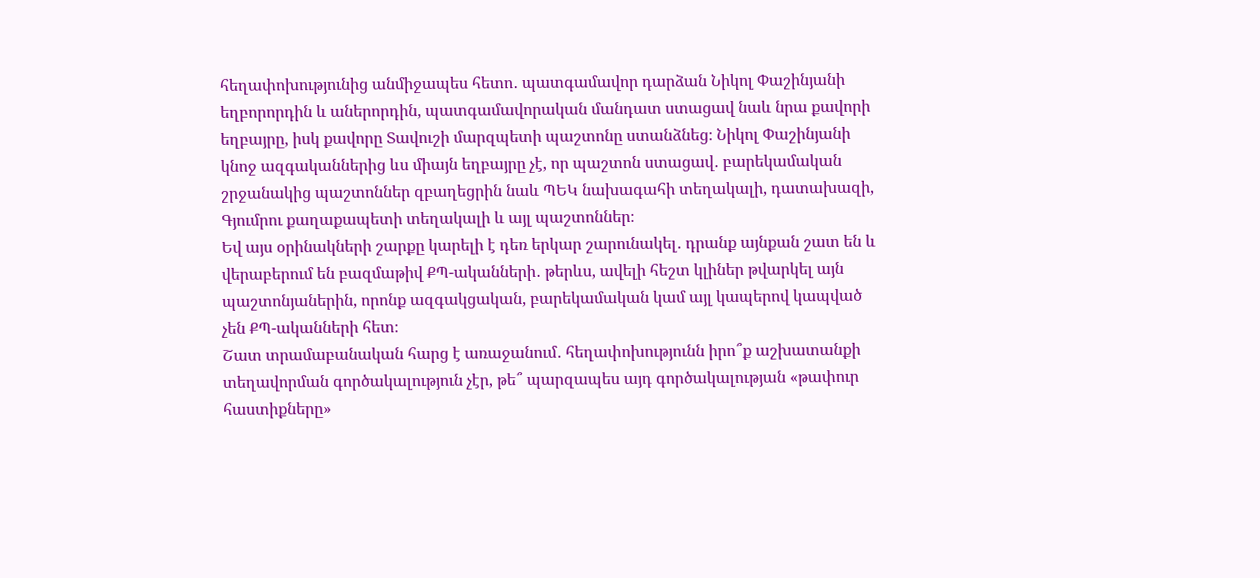հեղափոխությունից անմիջապես հետո․ պատգամավոր դարձան Նիկոլ Փաշինյանի եղբորորդին և աներորդին, պատգամավորական մանդատ ստացավ նաև նրա քավորի եղբայրը, իսկ քավորը Տավուշի մարզպետի պաշտոնը ստանձնեց։ Նիկոլ Փաշինյանի կնոջ ազգականներից ևս միայն եղբայրը չէ, որ պաշտոն ստացավ․ բարեկամական շրջանակից պաշտոններ զբաղեցրին նաև ՊԵԿ նախագահի տեղակալի, դատախազի, Գյումրու քաղաքապետի տեղակալի և այլ պաշտոններ։
Եվ այս օրինակների շարքը կարելի է դեռ երկար շարունակել․ դրանք այնքան շատ են և վերաբերում են բազմաթիվ ՔՊ-ականների․ թերևս, ավելի հեշտ կլիներ թվարկել այն պաշտոնյաներին, որոնք ազգակցական, բարեկամական կամ այլ կապերով կապված չեն ՔՊ-ականների հետ։
Շատ տրամաբանական հարց է առաջանում․ հեղափոխությունն իրո՞ք աշխատանքի տեղավորման գործակալություն չէր, թե՞ պարզապես այդ գործակալության «թափուր հաստիքները»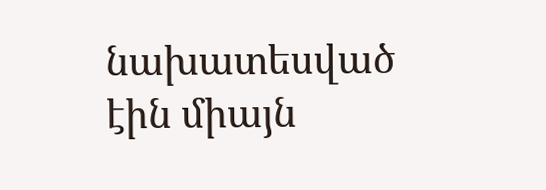նախատեսված էին միայն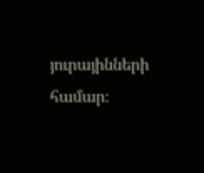յուրայինների համար։